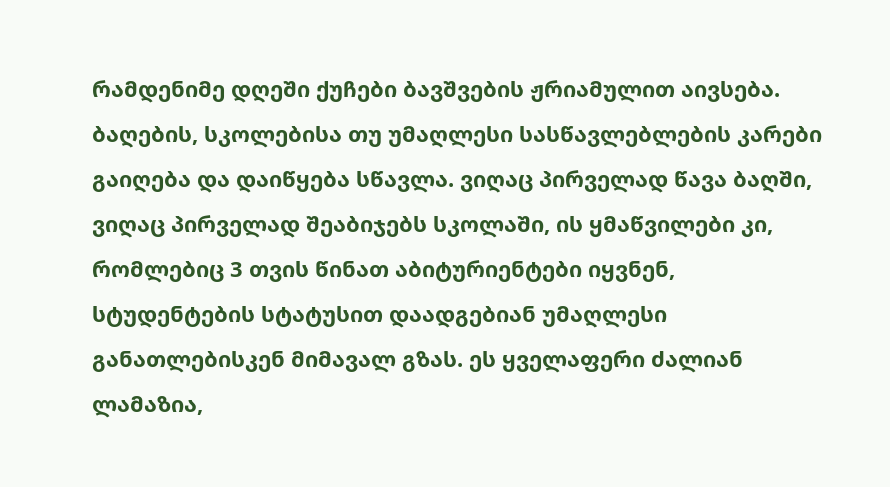რამდენიმე დღეში ქუჩები ბავშვების ჟრიამულით აივსება. ბაღების, სკოლებისა თუ უმაღლესი სასწავლებლების კარები გაიღება და დაიწყება სწავლა. ვიღაც პირველად წავა ბაღში, ვიღაც პირველად შეაბიჯებს სკოლაში, ის ყმაწვილები კი, რომლებიც 3 თვის წინათ აბიტურიენტები იყვნენ, სტუდენტების სტატუსით დაადგებიან უმაღლესი განათლებისკენ მიმავალ გზას. ეს ყველაფერი ძალიან ლამაზია,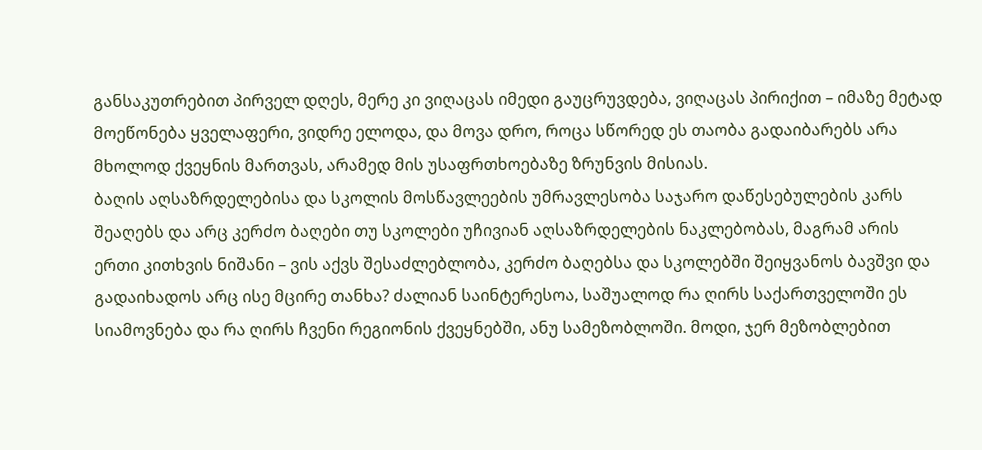განსაკუთრებით პირველ დღეს, მერე კი ვიღაცას იმედი გაუცრუვდება, ვიღაცას პირიქით – იმაზე მეტად მოეწონება ყველაფერი, ვიდრე ელოდა, და მოვა დრო, როცა სწორედ ეს თაობა გადაიბარებს არა მხოლოდ ქვეყნის მართვას, არამედ მის უსაფრთხოებაზე ზრუნვის მისიას.
ბაღის აღსაზრდელებისა და სკოლის მოსწავლეების უმრავლესობა საჯარო დაწესებულების კარს შეაღებს და არც კერძო ბაღები თუ სკოლები უჩივიან აღსაზრდელების ნაკლებობას, მაგრამ არის ერთი კითხვის ნიშანი – ვის აქვს შესაძლებლობა, კერძო ბაღებსა და სკოლებში შეიყვანოს ბავშვი და გადაიხადოს არც ისე მცირე თანხა? ძალიან საინტერესოა, საშუალოდ რა ღირს საქართველოში ეს სიამოვნება და რა ღირს ჩვენი რეგიონის ქვეყნებში, ანუ სამეზობლოში. მოდი, ჯერ მეზობლებით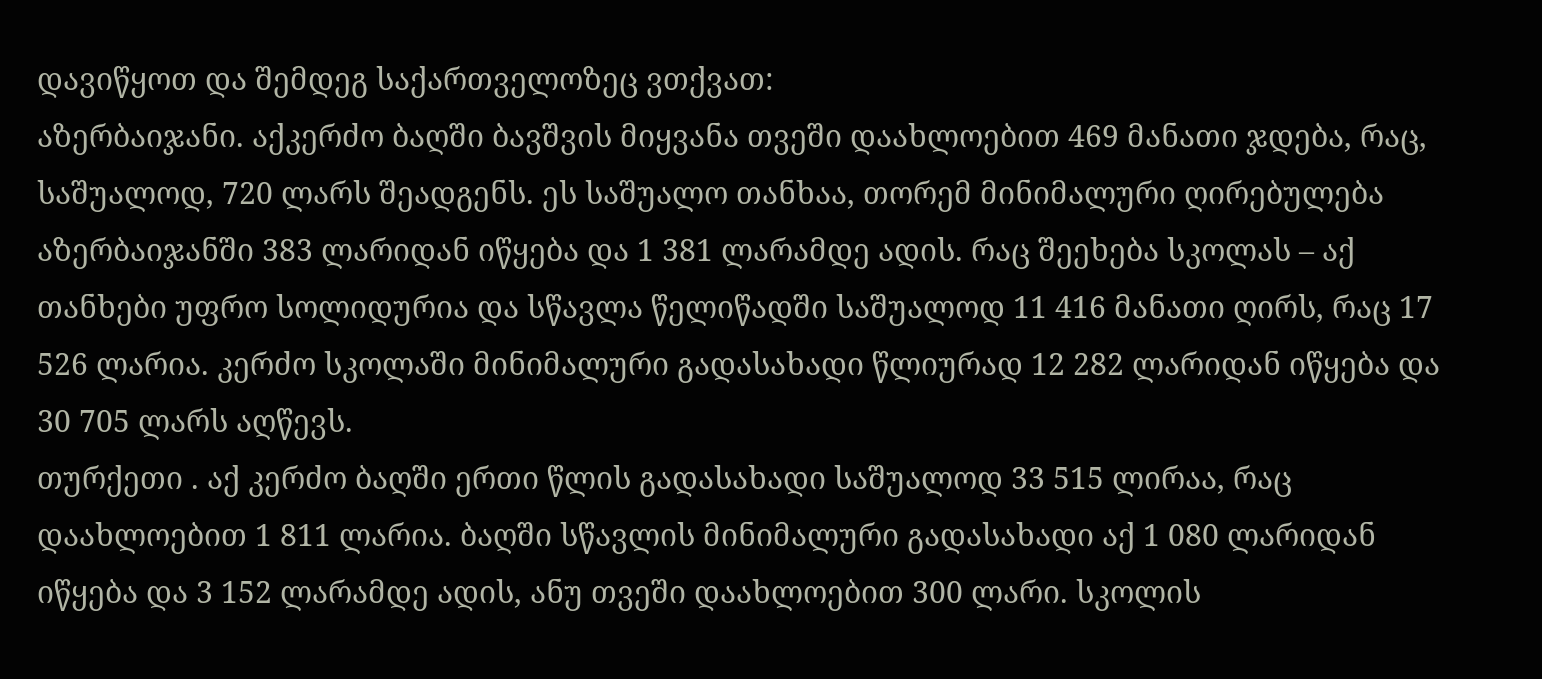დავიწყოთ და შემდეგ საქართველოზეც ვთქვათ:
აზერბაიჯანი. აქკერძო ბაღში ბავშვის მიყვანა თვეში დაახლოებით 469 მანათი ჯდება, რაც, საშუალოდ, 720 ლარს შეადგენს. ეს საშუალო თანხაა, თორემ მინიმალური ღირებულება აზერბაიჯანში 383 ლარიდან იწყება და 1 381 ლარამდე ადის. რაც შეეხება სკოლას – აქ თანხები უფრო სოლიდურია და სწავლა წელიწადში საშუალოდ 11 416 მანათი ღირს, რაც 17 526 ლარია. კერძო სკოლაში მინიმალური გადასახადი წლიურად 12 282 ლარიდან იწყება და 30 705 ლარს აღწევს.
თურქეთი . აქ კერძო ბაღში ერთი წლის გადასახადი საშუალოდ 33 515 ლირაა, რაც დაახლოებით 1 811 ლარია. ბაღში სწავლის მინიმალური გადასახადი აქ 1 080 ლარიდან იწყება და 3 152 ლარამდე ადის, ანუ თვეში დაახლოებით 300 ლარი. სკოლის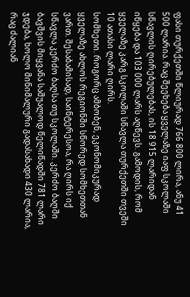ფასი თურქეთში წლიურად 766 800 ლირა, ანუ 41 500 ლარია. რაც შეეხება ყველაზე იაფ სკოლაში სწავლის ღირებულებას, ის 18 915 ლარიდან იწყება და 103 000 ლარს აღწევს. გამოდის, რომ ყველაზე კარგ სკოლაში სწავლა თურქეთში თვეში 10 ათასი ლარი ღირს.
სომხეთი. როგორც ამბობენ, ეკონომიკურად ყველაზე ახლოს რეგიონში სწორედ სომხეთთან ვართ. შესაბამისად, საინტერესოა, რა ღირს იქ სწავლა კერძო ბაღსა თუ სკოლაში. კერძო ბაღში ბავშვის მიყვანა საშუალოდ წელიწადში 781 ლარი ჯდება, ხოლო მინიმალური გადასახადი 430 ლარია, რაც ძალიან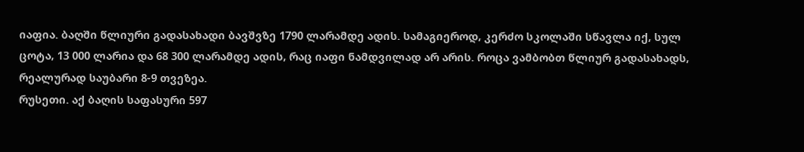იაფია. ბაღში წლიური გადასახადი ბავშვზე 1790 ლარამდე ადის. სამაგიეროდ, კერძო სკოლაში სწავლა იქ, სულ ცოტა, 13 000 ლარია და 68 300 ლარამდე ადის, რაც იაფი ნამდვილად არ არის. როცა ვამბობთ წლიურ გადასახადს, რეალურად საუბარი 8-9 თვეზეა.
რუსეთი. აქ ბაღის საფასური 597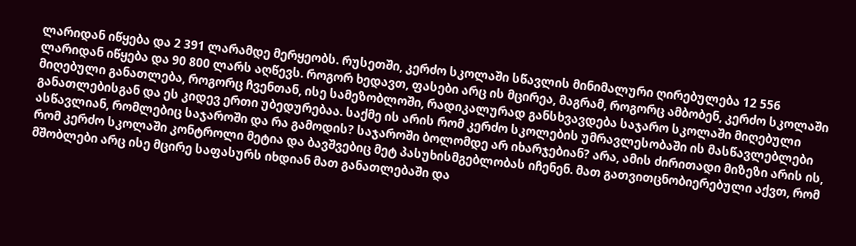ლარიდან იწყება და 2 391 ლარამდე მერყეობს. რუსეთში, კერძო სკოლაში სწავლის მინიმალური ღირებულება 12 556 ლარიდან იწყება და 90 800 ლარს აღწევს. როგორ ხედავთ, ფასები არც ის მცირეა, მაგრამ, როგორც ამბობენ, კერძო სკოლაში მიღებული განათლება, როგორც ჩვენთან, ისე სამეზობლოში, რადიკალურად განსხვავდება საჯარო სკოლაში მიღებული განათლებისგან და ეს კიდევ ერთი უბედურებაა. საქმე ის არის რომ კერძო სკოლების უმრავლესობაში ის მასწავლებლები ასწავლიან, რომლებიც საჯაროში და რა გამოდის? საჯაროში ბოლომდე არ იხარჯებიან? არა, ამის ძირითადი მიზეზი არის ის, რომ კერძო სკოლაში კონტროლი მეტია და ბავშვებიც მეტ პასუხისმგებლობას იჩენენ. მათ გათვითცნობიერებული აქვთ, რომ მშობლები არც ისე მცირე საფასურს იხდიან მათ განათლებაში და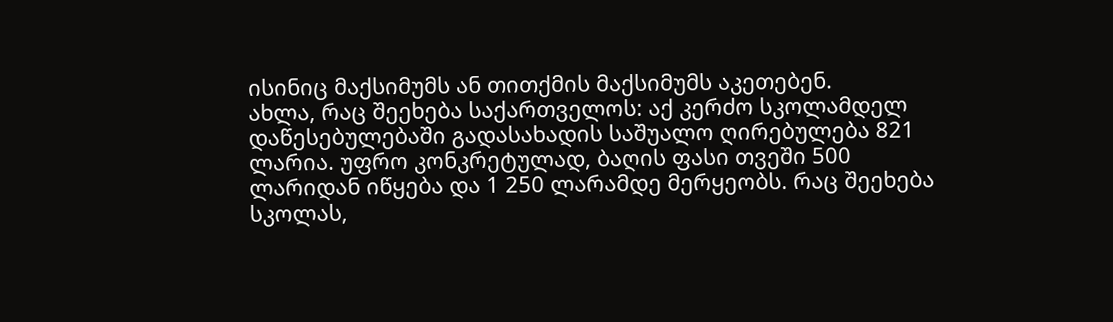ისინიც მაქსიმუმს ან თითქმის მაქსიმუმს აკეთებენ.
ახლა, რაც შეეხება საქართველოს: აქ კერძო სკოლამდელ დაწესებულებაში გადასახადის საშუალო ღირებულება 821 ლარია. უფრო კონკრეტულად, ბაღის ფასი თვეში 500 ლარიდან იწყება და 1 250 ლარამდე მერყეობს. რაც შეეხება სკოლას,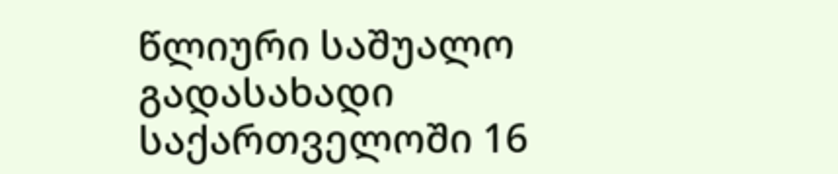წლიური საშუალო გადასახადი საქართველოში 16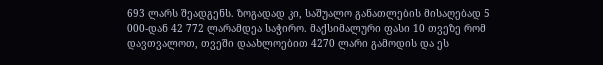693 ლარს შეადგენს. ზოგადად კი, საშუალო განათლების მისაღებად 5 000-დან 42 772 ლარამდეა საჭირო. მაქსიმალური ფასი 10 თვეზე რომ დავთვალოთ, თვეში დაახლოებით 4270 ლარი გამოდის და ეს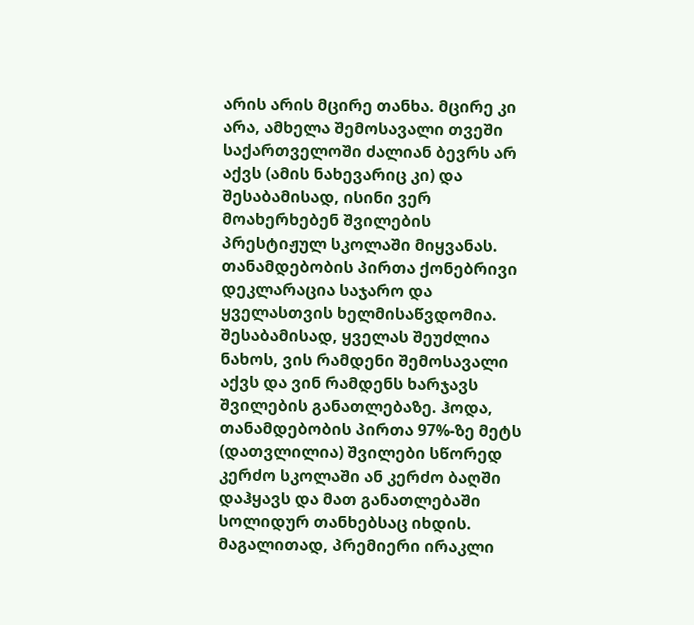არის არის მცირე თანხა. მცირე კი არა, ამხელა შემოსავალი თვეში საქართველოში ძალიან ბევრს არ აქვს (ამის ნახევარიც კი) და შესაბამისად, ისინი ვერ მოახერხებენ შვილების პრესტიჟულ სკოლაში მიყვანას.
თანამდებობის პირთა ქონებრივი დეკლარაცია საჯარო და ყველასთვის ხელმისაწვდომია. შესაბამისად, ყველას შეუძლია ნახოს, ვის რამდენი შემოსავალი აქვს და ვინ რამდენს ხარჯავს შვილების განათლებაზე. ჰოდა, თანამდებობის პირთა 97%-ზე მეტს (დათვლილია) შვილები სწორედ კერძო სკოლაში ან კერძო ბაღში დაჰყავს და მათ განათლებაში სოლიდურ თანხებსაც იხდის. მაგალითად, პრემიერი ირაკლი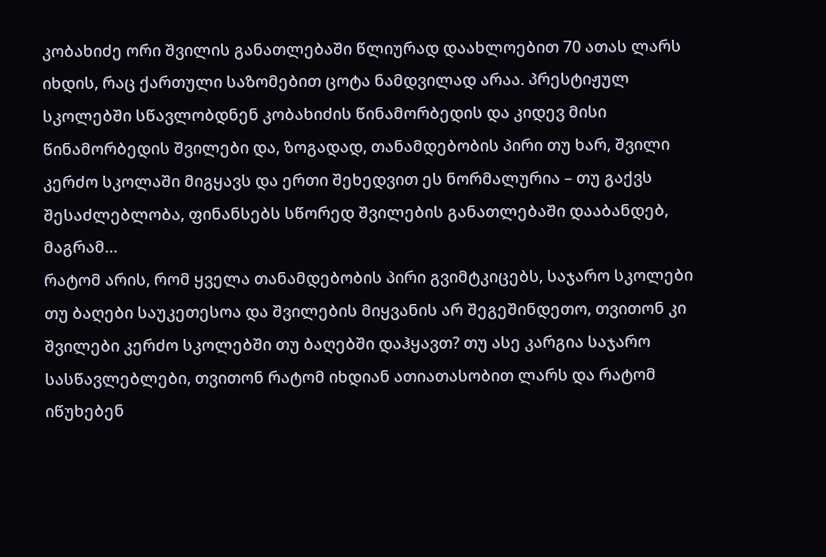კობახიძე ორი შვილის განათლებაში წლიურად დაახლოებით 70 ათას ლარს იხდის, რაც ქართული საზომებით ცოტა ნამდვილად არაა. პრესტიჟულ სკოლებში სწავლობდნენ კობახიძის წინამორბედის და კიდევ მისი წინამორბედის შვილები და, ზოგადად, თანამდებობის პირი თუ ხარ, შვილი კერძო სკოლაში მიგყავს და ერთი შეხედვით ეს ნორმალურია – თუ გაქვს შესაძლებლობა, ფინანსებს სწორედ შვილების განათლებაში დააბანდებ, მაგრამ…
რატომ არის, რომ ყველა თანამდებობის პირი გვიმტკიცებს, საჯარო სკოლები თუ ბაღები საუკეთესოა და შვილების მიყვანის არ შეგეშინდეთო, თვითონ კი შვილები კერძო სკოლებში თუ ბაღებში დაჰყავთ? თუ ასე კარგია საჯარო სასწავლებლები, თვითონ რატომ იხდიან ათიათასობით ლარს და რატომ იწუხებენ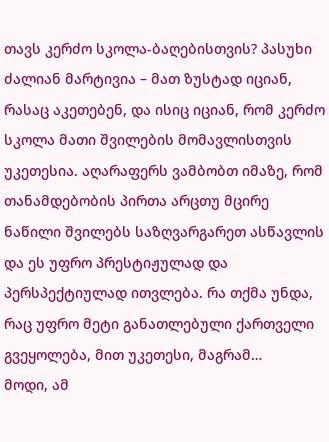თავს კერძო სკოლა-ბაღებისთვის? პასუხი ძალიან მარტივია – მათ ზუსტად იციან, რასაც აკეთებენ, და ისიც იციან, რომ კერძო სკოლა მათი შვილების მომავლისთვის უკეთესია. აღარაფერს ვამბობთ იმაზე, რომ თანამდებობის პირთა არცთუ მცირე ნაწილი შვილებს საზღვარგარეთ ასწავლის და ეს უფრო პრესტიჟულად და პერსპექტიულად ითვლება. რა თქმა უნდა, რაც უფრო მეტი განათლებული ქართველი გვეყოლება, მით უკეთესი, მაგრამ…
მოდი, ამ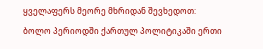ყველაფერს მეორე მხრიდან შევხედოთ: ბოლო პერიოდში ქართულ პოლიტიკაში ერთი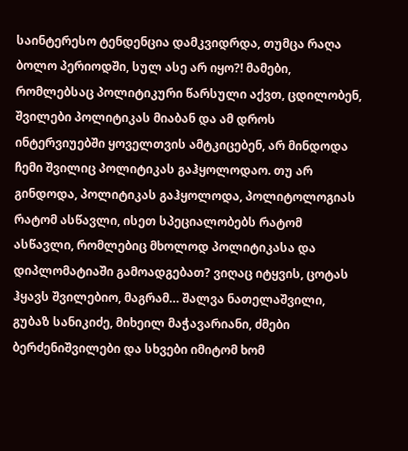საინტერესო ტენდენცია დამკვიდრდა, თუმცა რაღა ბოლო პერიოდში, სულ ასე არ იყო?! მამები, რომლებსაც პოლიტიკური წარსული აქვთ, ცდილობენ, შვილები პოლიტიკას მიაბან და ამ დროს ინტერვიუებში ყოველთვის ამტკიცებენ, არ მინდოდა ჩემი შვილიც პოლიტიკას გაჰყოლოდაო. თუ არ გინდოდა, პოლიტიკას გაჰყოლოდა, პოლიტოლოგიას რატომ ასწავლი, ისეთ სპეციალობებს რატომ ასწავლი, რომლებიც მხოლოდ პოლიტიკასა და დიპლომატიაში გამოადგებათ? ვიღაც იტყვის, ცოტას ჰყავს შვილებიო, მაგრამ… შალვა ნათელაშვილი, გუბაზ სანიკიძე, მიხეილ მაჭავარიანი, ძმები ბერძენიშვილები და სხვები იმიტომ ხომ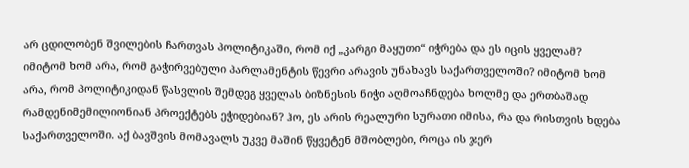არ ცდილობენ შვილების ჩართვას პოლიტიკაში, რომ იქ „კარგი მაყუთი“ იჭრება და ეს იცის ყველამ? იმიტომ ხომ არა, რომ გაჭირვებული პარლამენტის წევრი არავის უნახავს საქართველოში? იმიტომ ხომ არა, რომ პოლიტიკიდან წასვლის შემდეგ ყველას ბიზნესის ნიჭი აღმოაჩნდება ხოლმე და ერთბაშად რამდენიმემილიონიან პროექტებს ეჭიდებიან? ჰო, ეს არის რეალური სურათი იმისა, რა და რისთვის ხდება საქართველოში. აქ ბავშვის მომავალს უკვე მაშინ წყვეტენ მშობლები, როცა ის ჯერ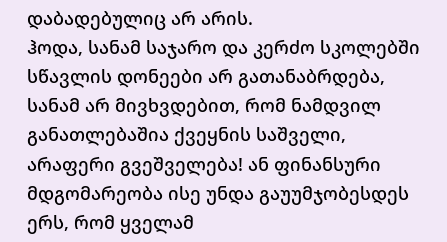დაბადებულიც არ არის.
ჰოდა, სანამ საჯარო და კერძო სკოლებში სწავლის დონეები არ გათანაბრდება, სანამ არ მივხვდებით, რომ ნამდვილ განათლებაშია ქვეყნის საშველი, არაფერი გვეშველება! ან ფინანსური მდგომარეობა ისე უნდა გაუუმჯობესდეს ერს, რომ ყველამ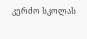კერძო სკოლას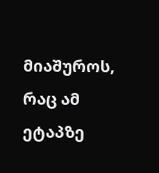მიაშუროს, რაც ამ ეტაპზე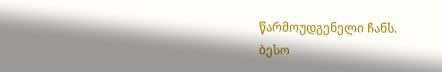წარმოუდგენელი ჩანს.
ბესო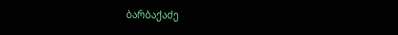ბარბაქაძე